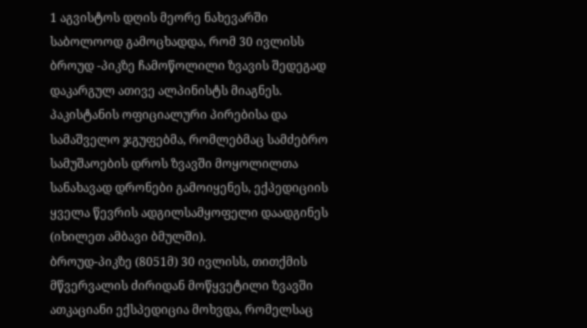1 აგვისტოს დღის მეორე ნახევარში საბოლოოდ გამოცხადდა, რომ 30 ივლისს ბროუდ -პიკზე ჩამოწოლილი ზვავის შედეგად დაკარგულ ათივე ალპინისტს მიაგნეს. პაკისტანის ოფიციალური პირებისა და სამაშველო ჯგუფებმა, რომლებმაც სამძებრო სამუშაოების დროს ზვავში მოყოლილთა სანახავად დრონები გამოიყენეს, ექპედიციის ყველა წევრის ადგილსამყოფელი დაადგინეს (იხილეთ ამბავი ბმულში).
ბროუდ-პიკზე (8051მ) 30 ივლისს, თითქმის მწვერვალის ძირიდან მოწყვეტილი ზვავში ათკაციანი ექსპედიცია მოხვდა, რომელსაც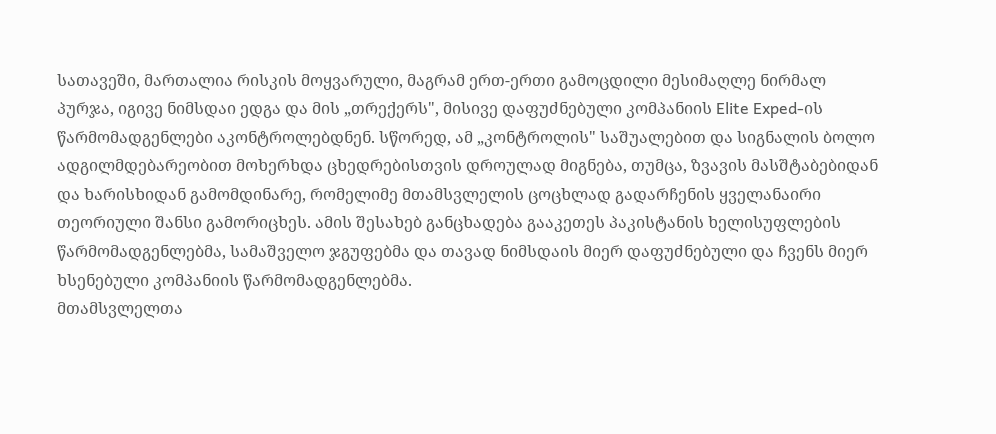სათავეში, მართალია რისკის მოყვარული, მაგრამ ერთ-ერთი გამოცდილი მესიმაღლე ნირმალ პურჯა, იგივე ნიმსდაი ედგა და მის „თრექერს", მისივე დაფუძნებული კომპანიის Elite Exped-ის წარმომადგენლები აკონტროლებდნენ. სწორედ, ამ „კონტროლის" საშუალებით და სიგნალის ბოლო ადგილმდებარეობით მოხერხდა ცხედრებისთვის დროულად მიგნება, თუმცა, ზვავის მასშტაბებიდან და ხარისხიდან გამომდინარე, რომელიმე მთამსვლელის ცოცხლად გადარჩენის ყველანაირი თეორიული შანსი გამორიცხეს. ამის შესახებ განცხადება გააკეთეს პაკისტანის ხელისუფლების წარმომადგენლებმა, სამაშველო ჯგუფებმა და თავად ნიმსდაის მიერ დაფუძნებული და ჩვენს მიერ ხსენებული კომპანიის წარმომადგენლებმა.
მთამსვლელთა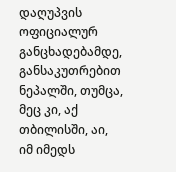დაღუპვის ოფიციალურ განცხადებამდე, განსაკუთრებით ნეპალში, თუმცა, მეც კი, აქ თბილისში, აი, იმ იმედს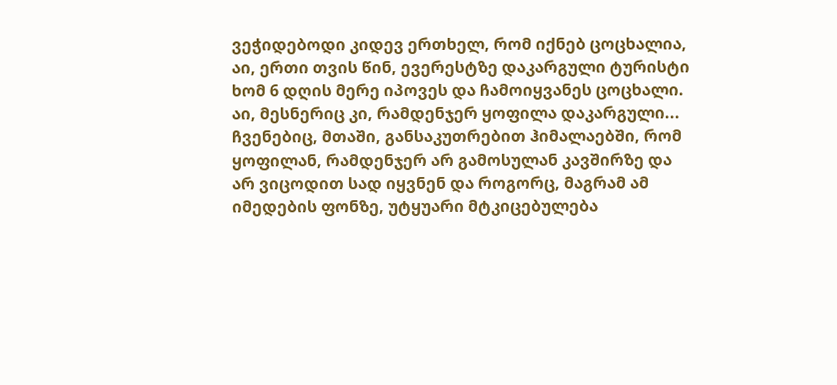ვეჭიდებოდი კიდევ ერთხელ, რომ იქნებ ცოცხალია, აი, ერთი თვის წინ, ევერესტზე დაკარგული ტურისტი ხომ 6 დღის მერე იპოვეს და ჩამოიყვანეს ცოცხალი. აი, მესნერიც კი, რამდენჯერ ყოფილა დაკარგული... ჩვენებიც, მთაში, განსაკუთრებით ჰიმალაებში, რომ ყოფილან, რამდენჯერ არ გამოსულან კავშირზე და არ ვიცოდით სად იყვნენ და როგორც, მაგრამ ამ იმედების ფონზე, უტყუარი მტკიცებულება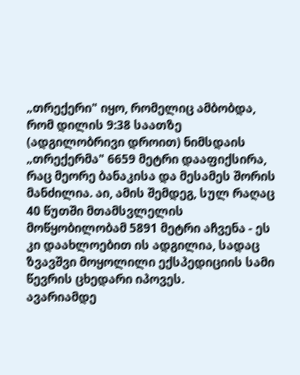„თრექერი" იყო, რომელიც ამბობდა, რომ დილის 9:38 საათზე (ადგილობრივი დროით) ნიმსდაის „თრექერმა" 6659 მეტრი დააფიქსირა, რაც მეორე ბანაკისა და მესამეს შორის მანძილია. აი, ამის შემდეგ, სულ რაღაც 40 წუთში მთამსვლელის მოწყობილობამ 5891 მეტრი აჩვენა - ეს კი დაახლოებით ის ადგილია, სადაც ზვავშვი მოყოლილი ექსპედიციის სამი წევრის ცხედარი იპოვეს.
ავარიამდე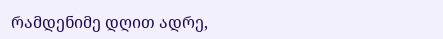რამდენიმე დღით ადრე,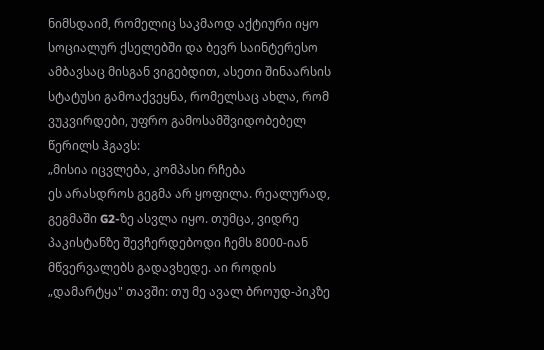ნიმსდაიმ, რომელიც საკმაოდ აქტიური იყო სოციალურ ქსელებში და ბევრ საინტერესო ამბავსაც მისგან ვიგებდით, ასეთი შინაარსის სტატუსი გამოაქვეყნა, რომელსაც ახლა, რომ ვუკვირდები, უფრო გამოსამშვიდობებელ წერილს ჰგავს:
„მისია იცვლება, კომპასი რჩება
ეს არასდროს გეგმა არ ყოფილა. რეალურად, გეგმაში G2-ზე ასვლა იყო. თუმცა, ვიდრე პაკისტანზე შევჩერდებოდი ჩემს 8000-იან მწვერვალებს გადავხედე. აი როდის „დამარტყა" თავში: თუ მე ავალ ბროუდ-პიკზე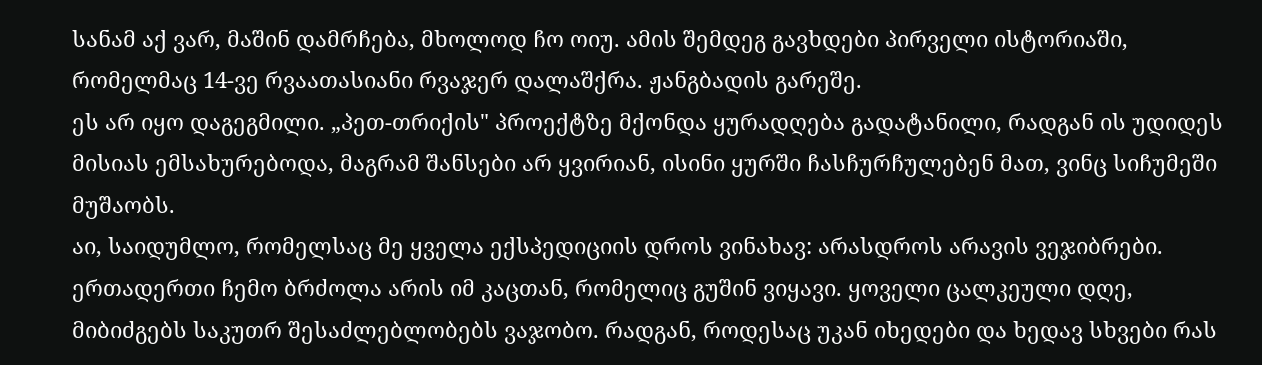სანამ აქ ვარ, მაშინ დამრჩება, მხოლოდ ჩო ოიუ. ამის შემდეგ გავხდები პირველი ისტორიაში, რომელმაც 14-ვე რვაათასიანი რვაჯერ დალაშქრა. ჟანგბადის გარეშე.
ეს არ იყო დაგეგმილი. „პეთ-თრიქის" პროექტზე მქონდა ყურადღება გადატანილი, რადგან ის უდიდეს მისიას ემსახურებოდა, მაგრამ შანსები არ ყვირიან, ისინი ყურში ჩასჩურჩულებენ მათ, ვინც სიჩუმეში მუშაობს.
აი, საიდუმლო, რომელსაც მე ყველა ექსპედიციის დროს ვინახავ: არასდროს არავის ვეჯიბრები. ერთადერთი ჩემო ბრძოლა არის იმ კაცთან, რომელიც გუშინ ვიყავი. ყოველი ცალკეული დღე, მიბიძგებს საკუთრ შესაძლებლობებს ვაჯობო. რადგან, როდესაც უკან იხედები და ხედავ სხვები რას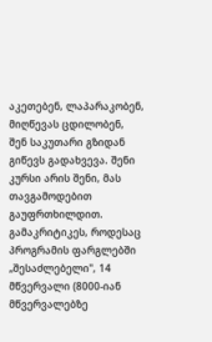აკეთებენ, ლაპარაკობენ, მიღწევას ცდილობენ, შენ საკუთარი გზიდან გიწევს გადახვევა. შენი კურსი არის შენი, მას თავგამოდებით გაუფრთხილდით.
გამაკრიტიკეს, როდესაც პროგრამის ფარგლებში „შესაძლებელი", 14 მწვერვალი (8000-იან მწვერვალებზე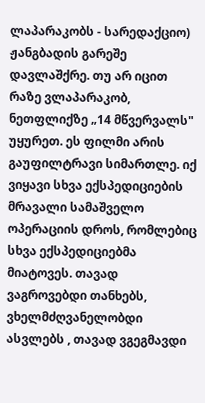ლაპარაკობს - სარედაქციო) ჟანგბადის გარეშე დავლაშქრე. თუ არ იცით რაზე ვლაპარაკობ, ნეთფლიქზე „14 მწვერვალს" უყურეთ. ეს ფილმი არის გაუფილტრავი სიმართლე. იქ ვიყავი სხვა ექსპედიციების მრავალი სამაშველო ოპერაციის დროს, რომლებიც სხვა ექსპედიციებმა მიატოვეს. თავად ვაგროვებდი თანხებს, ვხელმძღვანელობდი ასვლებს , თავად ვგეგმავდი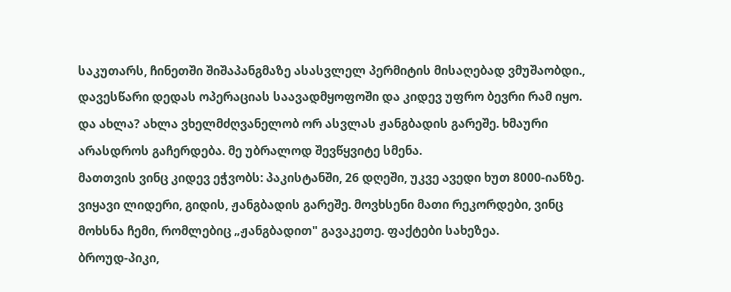საკუთარს, ჩინეთში შიშაპანგმაზე ასასვლელ პერმიტის მისაღებად ვმუშაობდი., დავესწარი დედას ოპერაციას საავადმყოფოში და კიდევ უფრო ბევრი რამ იყო. და ახლა? ახლა ვხელმძღვანელობ ორ ასვლას ჟანგბადის გარეშე. ხმაური არასდროს გაჩერდება. მე უბრალოდ შევწყვიტე სმენა.
მათთვის ვინც კიდევ ეჭვობს: პაკისტანში, 26 დღეში, უკვე ავედი ხუთ 8000-იანზე. ვიყავი ლიდერი, გიდის, ჟანგბადის გარეშე. მოვხსენი მათი რეკორდები, ვინც მოხსნა ჩემი, რომლებიც „ჟანგბადით" გავაკეთე. ფაქტები სახეზეა.
ბროუდ-პიკი,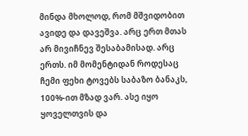მინდა მხოლოდ, რომ მშვიდობით ავიდე და დავეშვა. არც ერთ მთას არ მივიჩნევ შესაბამისად. არც ერთს. იმ მომენტიდან როდესაც ჩემი ფეხი ტოვებს საბაზო ბანაკს, 100%-ით მზად ვარ. ასე იყო ყოველთვის და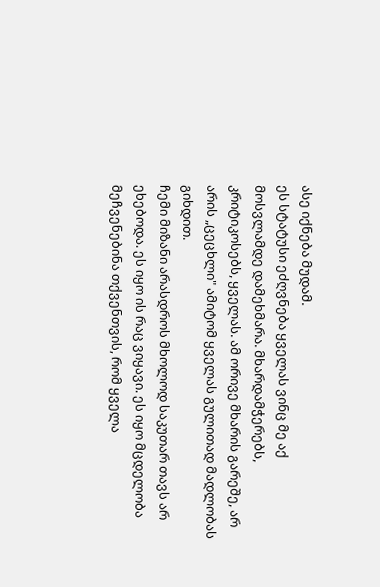ასე იქნება მუდამ.
ეს სტატუსი ეძღვნება ყველას ვინც მე აქ მოსვლამდე დამეხმარა. მხარდამჭერებს, კრიტიკოსებს, ყველას. ამ ორივე მხარის გარეშე, არ არის „ცეცხლი" ამიტომ ყველას გულითად მადლობას გიხდით.
ჩემი მიზანი არასდროს მხოლოდ საკუთარ თავს არ ეხებოდა. ეს იყო ის რაც ვიყავი. ეს იყო მცდელობა მეჩვენებინა თქვენთვის, რომ ყველა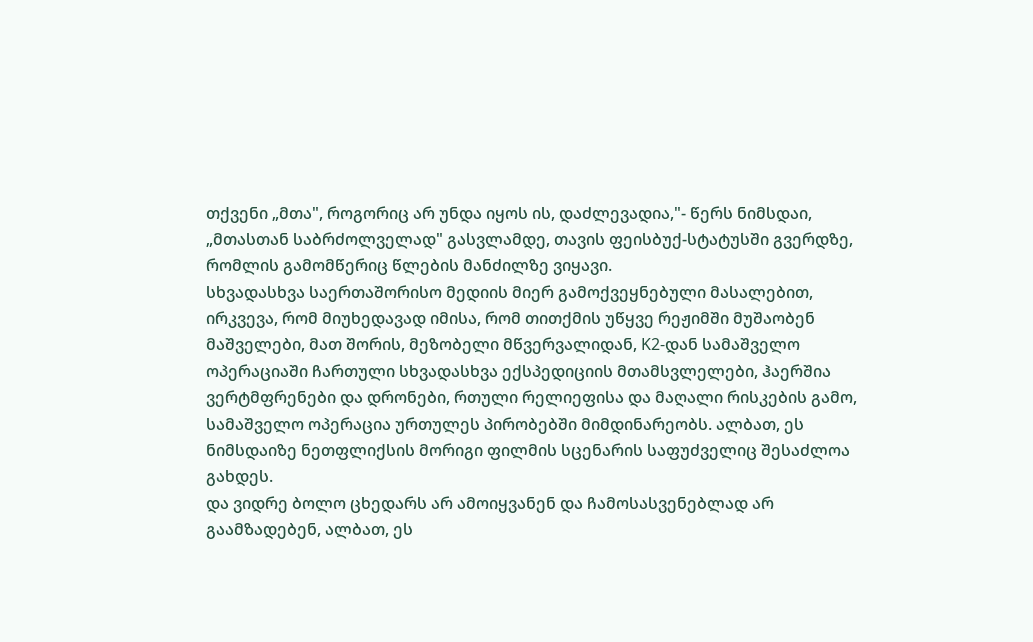თქვენი „მთა", როგორიც არ უნდა იყოს ის, დაძლევადია,"- წერს ნიმსდაი, „მთასთან საბრძოლველად" გასვლამდე, თავის ფეისბუქ-სტატუსში გვერდზე, რომლის გამომწერიც წლების მანძილზე ვიყავი.
სხვადასხვა საერთაშორისო მედიის მიერ გამოქვეყნებული მასალებით, ირკვევა, რომ მიუხედავად იმისა, რომ თითქმის უწყვე რეჟიმში მუშაობენ მაშველები, მათ შორის, მეზობელი მწვერვალიდან, K2-დან სამაშველო ოპერაციაში ჩართული სხვადასხვა ექსპედიციის მთამსვლელები, ჰაერშია ვერტმფრენები და დრონები, რთული რელიეფისა და მაღალი რისკების გამო, სამაშველო ოპერაცია ურთულეს პირობებში მიმდინარეობს. ალბათ, ეს ნიმსდაიზე ნეთფლიქსის მორიგი ფილმის სცენარის საფუძველიც შესაძლოა გახდეს.
და ვიდრე ბოლო ცხედარს არ ამოიყვანენ და ჩამოსასვენებლად არ გაამზადებენ, ალბათ, ეს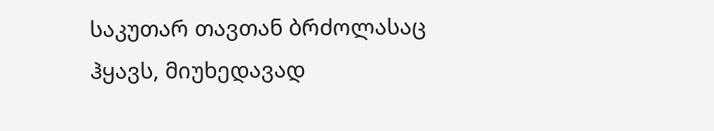საკუთარ თავთან ბრძოლასაც ჰყავს, მიუხედავად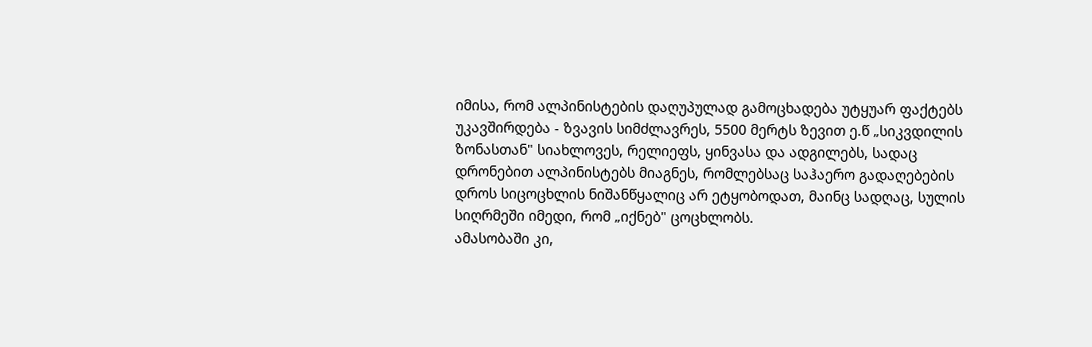იმისა, რომ ალპინისტების დაღუპულად გამოცხადება უტყუარ ფაქტებს უკავშირდება - ზვავის სიმძლავრეს, 5500 მერტს ზევით ე.წ „სიკვდილის ზონასთან" სიახლოვეს, რელიეფს, ყინვასა და ადგილებს, სადაც დრონებით ალპინისტებს მიაგნეს, რომლებსაც საჰაერო გადაღებების დროს სიცოცხლის ნიშანწყალიც არ ეტყობოდათ, მაინც სადღაც, სულის სიღრმეში იმედი, რომ „იქნებ" ცოცხლობს.
ამასობაში კი,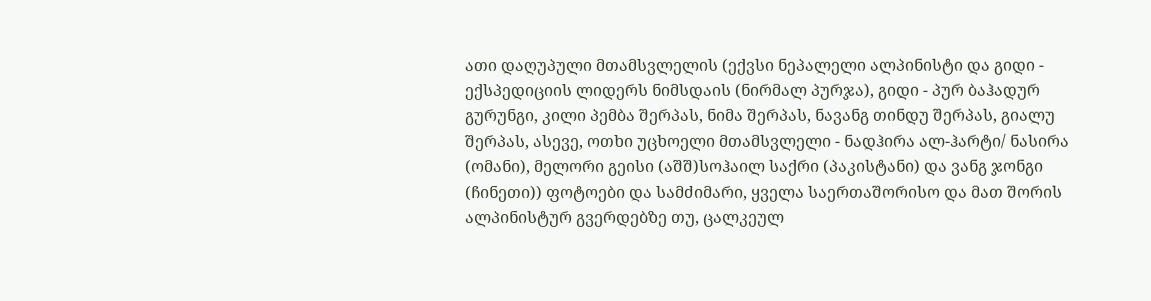ათი დაღუპული მთამსვლელის (ექვსი ნეპალელი ალპინისტი და გიდი - ექსპედიციის ლიდერს ნიმსდაის (ნირმალ პურჯა), გიდი - პურ ბაჰადურ გურუნგი, კილი პემბა შერპას, ნიმა შერპას, ნავანგ თინდუ შერპას, გიალუ შერპას, ასევე, ოთხი უცხოელი მთამსვლელი - ნადჰირა ალ-ჰარტი/ ნასირა (ომანი), მელორი გეისი (აშშ)სოჰაილ საქრი (პაკისტანი) და ვანგ ჯონგი (ჩინეთი)) ფოტოები და სამძიმარი, ყველა საერთაშორისო და მათ შორის ალპინისტურ გვერდებზე თუ, ცალკეულ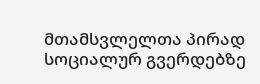მთამსვლელთა პირად სოციალურ გვერდებზე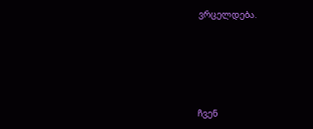ვრცელდება.





ჩვენ